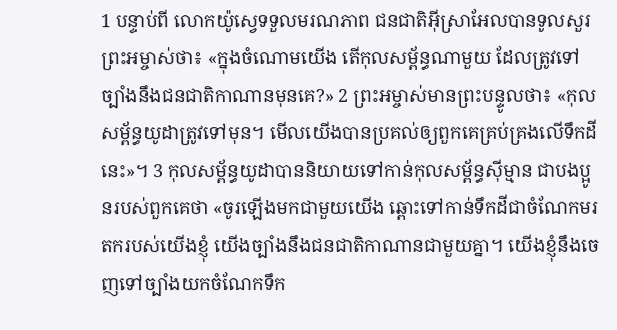1 បន្ទាប់ពី លោកយ៉ូស្វេទទួលមរណភាព ជនជាតិអ៊ីស្រាអែលបានទូលសួរព្រះអម្ចាស់ថា៖ «ក្នុងចំណោមយើង តើកុលសម្ព័ន្ធណាមួយ ដែលត្រូវទៅច្បាំងនឹងជនជាតិកាណានមុនគេ?» 2 ព្រះអម្ចាស់មានព្រះបន្ទូលថា៖ «កុលសម្ព័ន្ធយូដាត្រូវទៅមុន។ មើលយើងបានប្រគល់ឲ្យពួកគេគ្រប់គ្រងលើទឹកដីនេះ»។ 3 កុលសម្ព័ន្ធយូដាបាននិយាយទៅកាន់កុលសម្ព័ន្ធស៊ីម្មាន ជាបងប្អូនរបស់ពួកគេថា «ចូរឡើងមកជាមួយយើង ឆ្ពោះទៅកាន់ទឹកដីជាចំណែកមរតករបស់យើងខ្ញុំ យើងច្បាំងនឹងជនជាតិកាណានជាមួយគ្នា។ យើងខ្ញុំនឹងចេញទៅច្បាំងយកចំណែកទឹក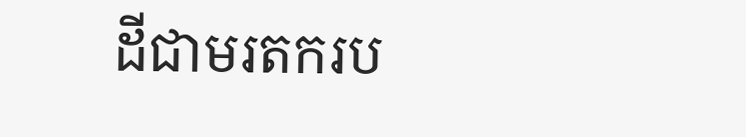ដីជាមរតករប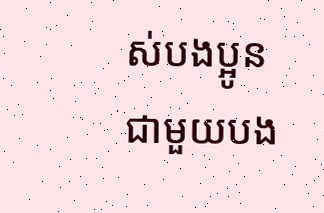ស់បងប្អូនជាមួយបង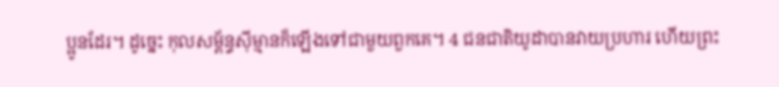ប្អូនដែរ។ ដូច្នេះ កុលសម្ព័ន្ធស៊ីម្មានក៏ឡើងទៅជាមួយពួកគេ។ 4 ជនជាតិយូដាបានវាយប្រហារ ហើយព្រះ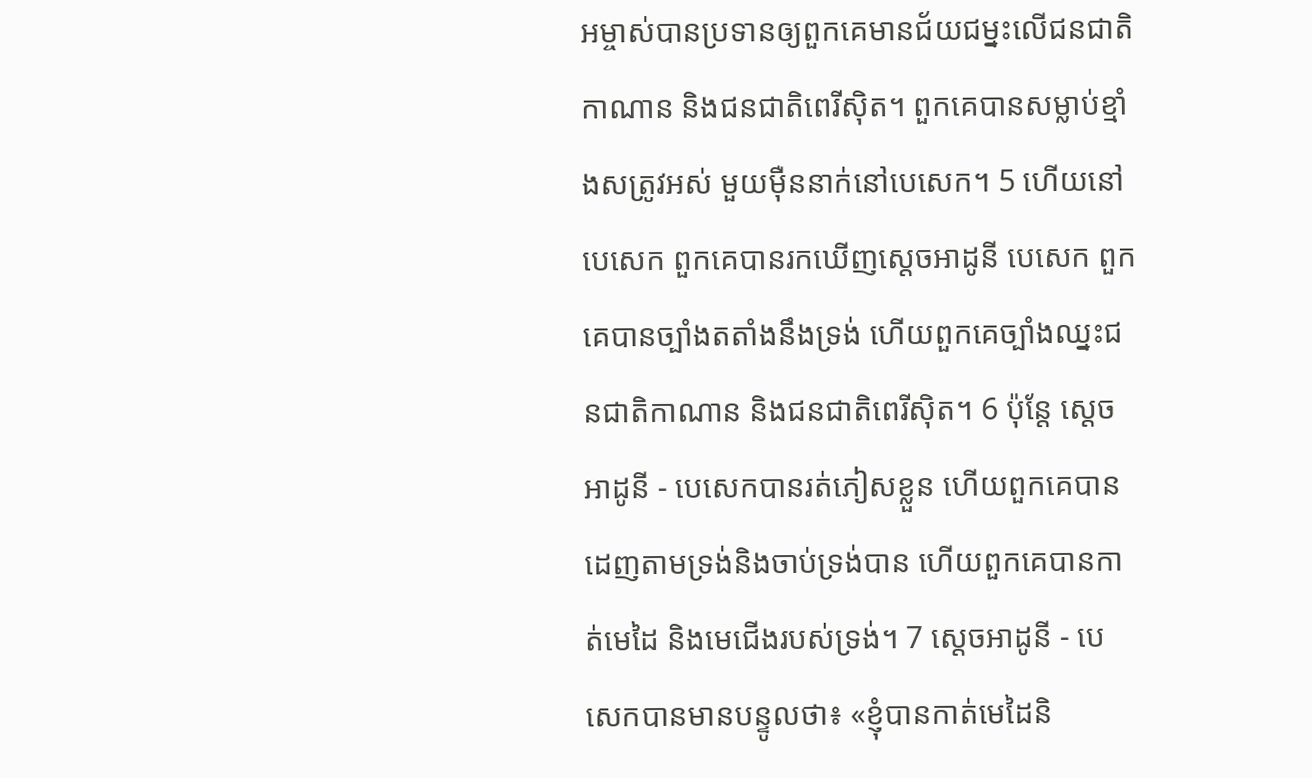អម្ចាស់បានប្រទានឲ្យពួកគេមានជ័យជម្នះលើជនជាតិកាណាន និងជនជាតិពេរីស៊ិត។ ពួកគេបានសម្លាប់ខ្មាំងសត្រូវអស់ មួយម៉ឺននាក់នៅបេសេក។ 5 ហើយនៅបេសេក ពួកគេបានរកឃើញស្តេចអាដូនី បេសេក ពួកគេបានច្បាំងតតាំងនឹងទ្រង់ ហើយពួកគេច្បាំងឈ្នះជនជាតិកាណាន និងជនជាតិពេរីស៊ិត។ 6 ប៉ុន្តែ ស្តេចអាដូនី - បេសេកបានរត់ភៀសខ្លួន ហើយពួកគេបានដេញតាមទ្រង់និងចាប់ទ្រង់បាន ហើយពួកគេបានកាត់មេដៃ និងមេជើងរបស់ទ្រង់។ 7 ស្តេចអាដូនី - បេសេកបានមានបន្ទូលថា៖ «ខ្ញុំបានកាត់មេដៃនិ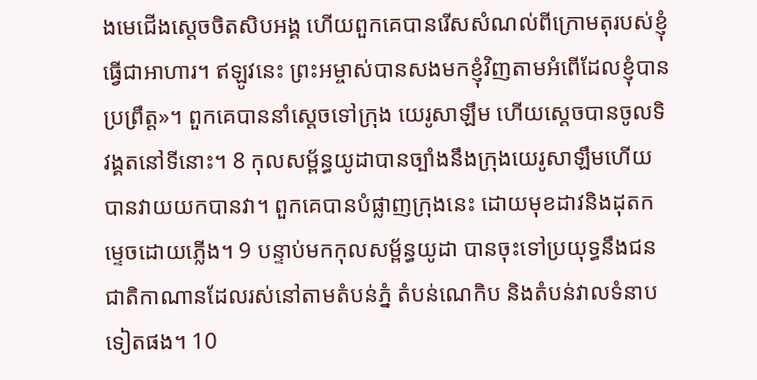ងមេជើងស្តេចចិតសិបអង្គ ហើយពួកគេបានរើសសំណល់ពីក្រោមតុរបស់ខ្ញុំធ្វើជាអាហារ។ ឥឡូវនេះ ព្រះអម្ចាស់បានសងមកខ្ញុំវិញតាមអំពើដែលខ្ញុំបានប្រព្រឹត្ត»។ ពួកគេបាននាំស្តេចទៅក្រុង យេរូសាឡឹម ហើយស្តេចបានចូលទិវង្គតនៅទីនោះ។ 8 កុលសម្ព័ន្ធយូដាបានច្បាំងនឹងក្រុងយេរូសាឡឹមហើយបានវាយយកបានវា។ ពួកគេបានបំផ្លាញក្រុងនេះ ដោយមុខដាវនិងដុតកម្ទេចដោយភ្លើង។ 9 បន្ទាប់មកកុលសម្ព័ន្ធយូដា បានចុះទៅប្រយុទ្ធនឹងជនជាតិកាណានដែលរស់នៅតាមតំបន់ភ្នំ តំបន់ណេកិប និងតំបន់វាលទំនាបទៀតផង។ 10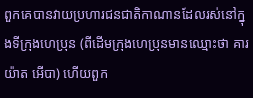ពួកគេបានវាយប្រហារជនជាតិកាណានដែលរស់នៅក្នុងទីក្រុងហេប្រុន (ពីដើមក្រុងហេប្រុនមានឈ្មោះថា គារយ៉ាត អើបា) ហើយពួក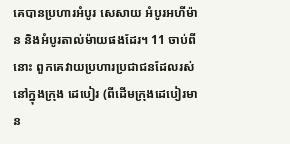គេបានប្រហារអំបូរ សេសាយ អំបូរអហីម៉ាន និងអំបូរតាល់ម៉ាយផងដែរ។ 11 ចាប់ពីនោះ ពួកគេវាយប្រហារប្រជាជនដែលរស់នៅក្នុងក្រុង ដេបៀរ (ពីដើមក្រុងដេបៀរមាន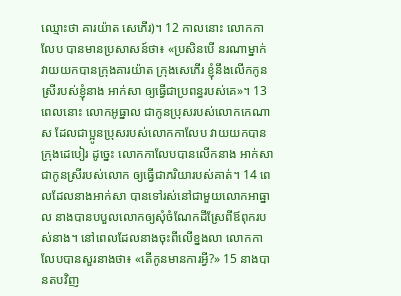ឈ្មោះថា គារយ៉ាត សេភើរ)។ 12 កាលនោះ លោកកាលែប បានមានប្រសាសន៍ថា៖ «ប្រសិនបើ នរណាម្នាក់ វាយយកបានក្រុងគារយ៉ាត ក្រុងសេភើរ ខ្ញុំនឹងលើកកូនស្រីរបស់ខ្ញុំនាង អាក់សា ឲ្យធ្វើជាប្រពន្ធរបស់គេ»។ 13 ពេលនោះ លោកអូធ្នាល ជាកូនប្រុសរបស់លោកកេណាស ដែលជាប្អូនប្រុសរបស់លោកកាលែប វាយយកបានក្រុងដេបៀរ ដូច្នេះ លោកកាលែបបានលើកនាង អាក់សា ជាកូនស្រីរបស់លោក ឲ្យធ្វើជាភរិយារបស់គាត់។ 14 ពេលដែលនាងអាក់សា បានទៅរស់នៅជាមួយលោកអាធ្នាល នាងបានបបួលលោកឲ្យសុំចំណែកដីស្រែពីឪពុករបស់នាង។ នៅពេលដែលនាងចុះពីលើខ្នងលា លោកកាលែបបានសួរនាងថា៖ «តើកូនមានការអ្វី?» 15 នាងបានតបវិញ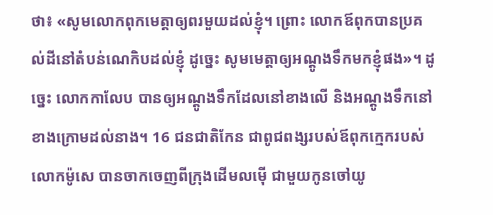ថា៖ «សូមលោកពុកមេត្តាឲ្យពរមួយដល់ខ្ញុំ។ ព្រោះ លោកឪពុកបានប្រគល់ដីនៅតំបន់ណេកិបដល់ខ្ញុំ ដូច្នេះ សូមមេត្តាឲ្យអណ្តូងទឹកមកខ្ញុំផង»។ ដូច្នេះ លោកកាលែប បានឲ្យអណ្តូងទឹកដែលនៅខាងលើ និងអណ្តូងទឹកនៅខាងក្រោមដល់នាង។ 16 ជនជាតិកែន ជាពូជពង្សរបស់ឪពុកក្មេករបស់លោកម៉ូសេ បានចាកចេញពីក្រុងដើមលម៉ើ ជាមួយកូនចៅយូ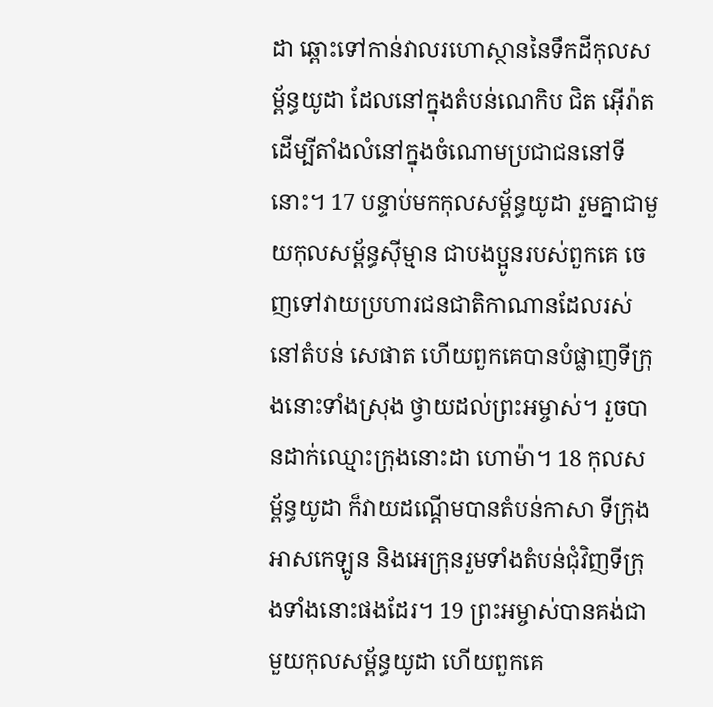ដា ឆ្ពោះទៅកាន់វាលរហោស្ថាននៃទឹកដីកុលសម្ព័ន្ធយូដា ដែលនៅក្នុងតំបន់ណេកិប ជិត អ៊ើរ៉ាត ដើម្បីតាំងលំនៅក្នុងចំណោមប្រជាជននៅទីនោះ។ 17 បន្ទាប់មកកុលសម្ព័ន្ធយូដា រួមគ្នាជាមួយកុលសម្ព័ន្ធស៊ីម្មាន ជាបងប្អូនរបស់ពួកគេ ចេញទៅវាយប្រហារជនជាតិកាណានដែលរស់នៅតំបន់ សេផាត ហើយពួកគេបានបំផ្លាញទីក្រុងនោះទាំងស្រុង ថ្វាយដល់ព្រះអម្ចាស់។ រួចបានដាក់ឈ្មោះក្រុងនោះដា ហោម៉ា។ 18 កុលសម្ព័ន្ធយូដា ក៏វាយដណ្តើមបានតំបន់កាសា ទីក្រុងអាសកេឡូន និងអេក្រុនរួមទាំងតំបន់ជុំវិញទីក្រុងទាំងនោះផងដែរ។ 19 ព្រះអម្ចាស់បានគង់ជាមួយកុលសម្ព័ន្ធយូដា ហើយពួកគេ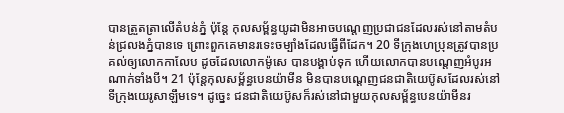បានត្រួតត្រាលើតំបន់ភ្នំ ប៉ុន្តែ កុលសម្ព័ន្ធយូដាមិនអាចបណ្តេញប្រជាជនដែលរស់នៅតាមតំបន់ជ្រលងភ្នំបានទេ ព្រោះពួកគេមានរទេះចម្បាំងដែលធ្វើពីដែក។ 20 ទីក្រុងហេប្រុនត្រូវបានប្រគល់ឲ្យលោកកាលែប ដូចដែលលោកម៉ូសេ បានបង្គាប់ទុក ហើយលោកបានបណ្តេញអំបូរអណាក់ទាំងបី។ 21 ប៉ុន្តែកុលសម្ព័ន្ធបេនយ៉ាមីន មិនបានបណ្តេញជនជាតិយេប៊ូសដែលរស់នៅទីក្រុងយេរូសាឡឹមទេ។ ដូច្នេះ ជនជាតិយេប៊ូសក៏រស់នៅជាមួយកុលសម្ព័ន្ធបេនយ៉ាមីនរ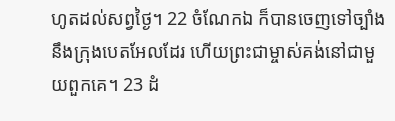ហូតដល់សព្វថ្ងៃ។ 22 ចំណែកឯ ក៏បានចេញទៅច្បាំងនឹងក្រុងបេតអែលដែរ ហើយព្រះជាម្ចាស់គង់នៅជាមួយពួកគេ។ 23 ដំ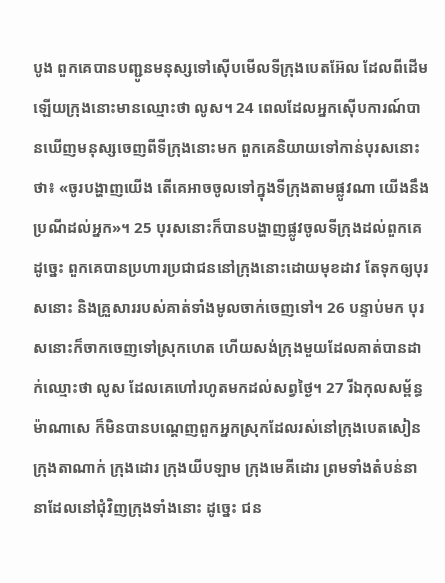បូង ពួកគេបានបញ្ជូនមនុស្សទៅស៊ើបមើលទីក្រុងបេតអ៊ែល ដែលពីដើមឡើយក្រុងនោះមានឈ្មោះថា លូស។ 24 ពេលដែលអ្នកស៊ើបការណ៍បានឃើញមនុស្សចេញពីទីក្រុងនោះមក ពួកគេនិយាយទៅកាន់បុរសនោះថា៖ «ចូរបង្ហាញយើង តើគេអាចចូលទៅក្នុងទីក្រុងតាមផ្លូវណា យើងនឹងប្រណីដល់អ្នក»។ 25 បុរសនោះក៏បានបង្ហាញផ្លូវចូលទីក្រុងដល់ពួកគេ ដូច្នេះ ពួកគេបានប្រហារប្រជាជននៅក្រុងនោះដោយមុខដាវ តែទុកឲ្យបុរសនោះ និងគ្រួសាររបស់គាត់ទាំងមូលចាក់ចេញទៅ។ 26 បន្ទាប់មក បុរសនោះក៏ចាកចេញទៅស្រុកហេត ហើយសង់ក្រុងមួយដែលគាត់បានដាក់ឈ្មោះថា លូស ដែលគេហៅរហូតមកដល់សព្វថ្ងៃ។ 27 រីឯកុលសម្ព័ន្ធម៉ាណាសេ ក៏មិនបានបណ្តេញពួកអ្នកស្រុកដែលរស់នៅក្រុងបេតសៀន ក្រុងតាណាក់ ក្រុងដោរ ក្រុងយីបឡាម ក្រុងមេគីដោរ ព្រមទាំងតំបន់នានាដែលនៅជុំវិញក្រុងទាំងនោះ ដូច្នេះ ជន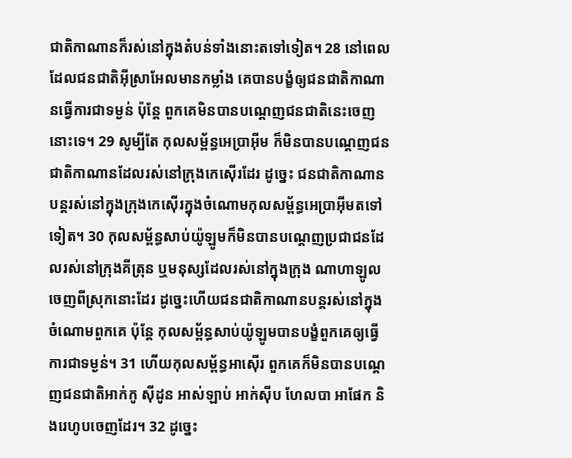ជាតិកាណានក៏រស់នៅក្នុងតំបន់ទាំងនោះតទៅទៀត។ 28 នៅពេលដែលជនជាតិអ៊ីស្រាអែលមានកម្លាំង គេបានបង្ខំឲ្យជនជាតិកាណានធ្វើការជាទម្ងន់ ប៉ុន្តែ ពួកគេមិនបានបណ្តេញជនជាតិនេះចេញនោះទេ។ 29 សូម្បីតែ កុលសម្ព័ន្ធអេប្រាអ៊ីម ក៏មិនបានបណ្តេញជនជាតិកាណានដែលរស់នៅក្រុងកេស៊ើរដែរ ដូច្នេះ ជនជាតិកាណានបន្តរស់នៅក្នុងក្រុងកេស៊ើរក្នុងចំណោមកុលសម្ព័ន្ធអេប្រាអ៊ីមតទៅទៀត។ 30 កុលសម្ព័ន្ធសាប់យ៉ូឡូមក៏មិនបានបណ្តេញប្រជាជនដែលរស់នៅក្រុងគីត្រុន ឬមនុស្សដែលរស់នៅក្នុងក្រុង ណាហាឡូល ចេញពីស្រុកនោះដែរ ដូច្នេះហើយជនជាតិកាណានបន្តរស់នៅក្នុងចំណោមពួកគេ ប៉ុន្តែ កុលសម្ព័ន្ធសាប់យ៉ូឡូមបានបង្ខំពួកគេឲ្យធ្វើការជាទម្ងន់។ 31 ហើយកុលសម្ព័ន្ធអាស៊ើរ ពួកគេក៏មិនបានបណ្តេញជនជាតិអាក់កូ ស៊ីដូន អាស់ឡាប់ អាក់ស៊ីប ហែលបា អាផែក និងរេហូបចេញដែរ។ 32 ដូច្នេះ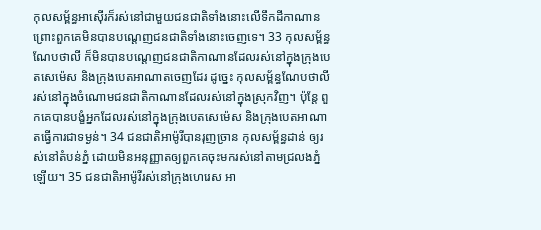កុលសម្ព័ន្ធអាស៊ើរក៏រស់នៅជាមួយជនជាតិទាំងនោះលើទឹកដីកាណាន ព្រោះពួកគេមិនបានបណ្តេញជនជាតិទាំងនោះចេញទេ។ 33 កុលសម្ព័ន្ធណែបថាលី ក៏មិនបានបណ្តេញជនជាតិកាណានដែលរស់នៅក្នុងក្រុងបេតសេម៉េស និងក្រុងបេតអាណាតចេញដែរ ដូច្នេះ កុលសម្ព័ន្ធណែបថាលីរស់នៅក្នុងចំណោមជនជាតិកាណានដែលរស់នៅក្នុងស្រុកវិញ។ ប៉ុន្តែ ពួកគេបានបង្ខំអ្នកដែលរស់នៅក្នុងក្រុងបេតសេម៉េស និងក្រុងបេតអាណាតធ្វើការជាទម្ងន់។ 34 ជនជាតិអាម៉ូរីបានរុញច្រាន កុលសម្ព័ន្ធដាន់ ឲ្យរស់នៅតំបន់ភ្នំ ដោយមិនអនុញ្ញាតឲ្យពួកគេចុះមករស់នៅតាមជ្រលងភ្នំឡើយ។ 35 ជនជាតិអាម៉ូរីរស់នៅក្រុងហេរេស អា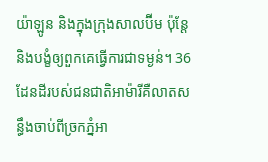យ៉ាឡូន និងក្នុងក្រុងសាលប៊ីម ប៉ុន្តែ និងបង្ខំឲ្យពួកគេធ្វើការជាទម្ងន់។ 36 ដែនដីរបស់ជនជាតិអាម៉ារីគឺលាតសន្ធឹងចាប់ពីច្រកភ្នំអា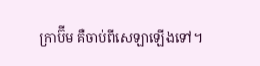ក្រាប៊ីម គឺចាប់ពីសេឡាឡើងទៅ។